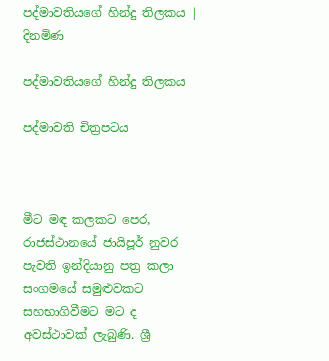පද්මාවතියගේ හින්දු තිලකය | දිනමිණ

පද්මාවතියගේ හින්දු තිලකය

පද්මාවති චිත්‍රපටය



මීට මඳ කලකට පෙර, රාජස්ථානයේ ජායිපූර් නුවර පැවති ඉන්දියානු පත්‍ර කලා සංගමයේ සමුළුවකට සහභාගිවීමට මට ද අවස්ථාවක් ලැබුණි. ශ්‍රී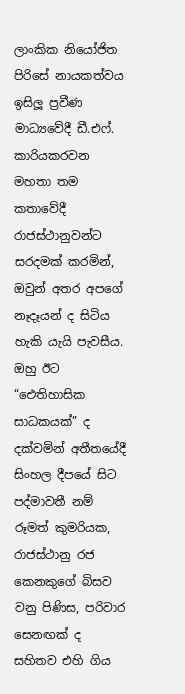ලාංකික නියෝජිත පිරිසේ නායකත්වය ඉසිලූ ප්‍රවීණ මාධ්‍යවේදී ඩී.එෆ්. කාරියකරවන මහතා තම කතාවේදී රාජස්ථානුවන්ට සරදමක් කරමින්, ඔවුන් අතර අපගේ නෑදෑයන් ද සිටි‍ය හැකි යැයි පැවසීය. ඔහු ඊට “ඓතිහාසික සාධකයක්” ද දක්වමින් අතීතයේදී සිංහල දීපයේ සිට පද්මාවතී නම් රූමත් කුමරියක, රාජස්ථානු රජ කෙනකුගේ බිසව වනු පිණිස, පරිවාර සෙනඟක් ද සහිතව එහි ගිය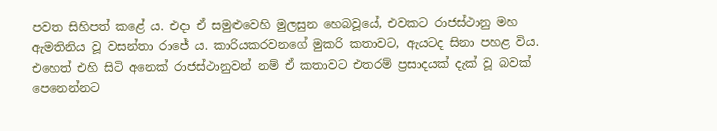පවත සිහිපත් කළේ ය. එදා ඒ සමුළුවෙහි මුලසුන හෙබවූයේ, එවකට රාජස්ථානු මහ ඇමතිනිය වූ වසන්තා රාජේ ය. කාරියකරවනගේ මුකරි කතාවට, ඇයටද සිනා පහළ විය. එහෙත් එහි සිටි අනෙක් රාජස්ථානුවන් නම් ඒ කතාවට එතරම් ප්‍රසාදයක් දැක් වූ බවක් පෙනෙන්නට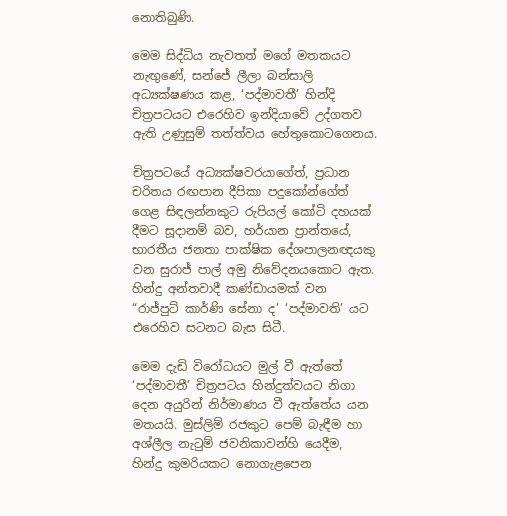නොතිබුණි.

මෙම සිද්ධිය නැවතත් මගේ මතකයට නැඟුණේ, සන්ජේ ලීලා බන්සාලි අධ්‍යක්ෂණය කළ, ‘පද්මාවතී’ හින්දි චිත්‍රපටයට එරෙහිව ඉන්දියාවේ උද්ගතව ඇති උණුසුම් තත්ත්වය හේතුකොටගෙනය.

චිත්‍රපටයේ අධ්‍යක්ෂවරයාගේත්, ප්‍රධාන චරිතය රඟපාන දීපිකා පදුකෝන්ගේත් ගෙළ සිඳලන්නකුට රුපියල් කෝටි දහයක් දීමට සූදානම් බව, හර්යාන ප්‍රාන්තයේ, භාරතීය ජනතා පාක්ෂික දේශපාලනඥයකු වන සුරාජ් පාල් අමු නිවේදනයකොට ඇත. හින්දු අන්තවාදී කණ්ඩායමක් වන “රාජ්පුට් කාර්ණි සේනා ද’ ‘පද්මාවති’ යට එරෙහිව සටනට බැස සිටී.

මෙම දැඩි විරෝධයට මුල් වී ඇත්තේ ‘පද්මාවතී’ චිත්‍රපටය හින්දුත්වයට නිගා දෙන අයුරින් නිර්මාණය වී ඇත්තේය යන මතයයි. මුස්ලිම් රජකුට පෙම් බැඳීම හා අශ්ලීල නැටුම් ජවනිකාවන්හි යෙදීම, හින්දු කුමරියකට නොගැළපෙන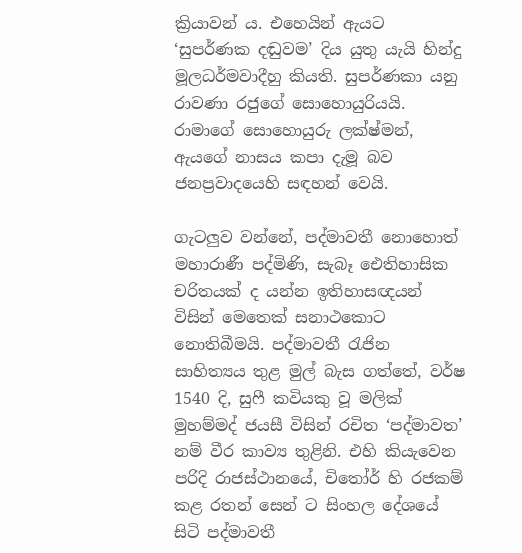ක්‍රියාවන් ය. එහෙයින් ඇයට ‘සුපර්ණක දඬුවම’ දිය යුතු යැයි හින්දු මූලධර්මවාදීහු කියති. සුපර්ණකා යනු රාවණා රජුගේ සොහොයුරියයි. රාමාගේ සොහොයුරු ලක්ෂ්මන්, ඇයගේ නාසය කපා දැමූ බව ජනප්‍රවාදයෙහි සඳහන් වෙයි.

ගැටලුව වන්නේ, පද්මාවතී නොහොත් මහාරාණී පද්මිණි, සැබෑ ඓතිහාසික චරිතයක් ද යන්න ඉතිහාසඥයන් විසින් මෙතෙක් සනාථකොට නොතිබීමයි. පද්මාවතී රැජින සාහිත්‍යය තුළ මුල් බැස ගත්තේ, වර්ෂ 1540 දි, සුෆී කවියකු වූ මලික් මුහම්මද් ජයසී විසින් රචිත ‘පද්මාවත’ නම් වීර කාව්‍ය තුළිනි. එහි කියැවෙන පරිදි රාජස්ථානයේ, චිතෝර් හි රජකම් කළ රතන් සෙන් ට සිංහල දේශයේ සිටි පද්මාවතී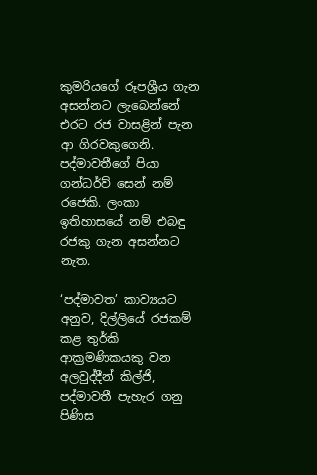කුමරියගේ රූපශ්‍රීය ගැන අසන්නට ලැබෙන්නේ එරට රජ වාසළින් පැන ආ ගිරවකුගෙනි. පද්මාවතීගේ පියා ගන්ධර්ව් සෙන් නම් රජෙකි. ලංකා ඉතිහාසයේ නම් එබඳු රජකු ගැන අසන්නට නැත.

‘පද්මාවත’ කාව්‍යයට අනුව, දිල්ලියේ රජකම් කළ තුර්කි ආක්‍රමණිකයකු වන අලවුද්දීන් කිල්ජි, පද්මාවතී පැහැර ගනු පිණිස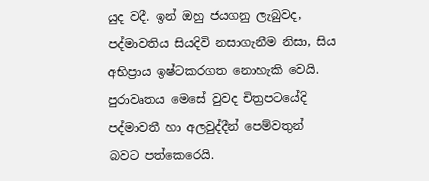යුද වදී. ඉන් ඔහු ජයගනු ලැබුවද, පද්මාවතිය සියදිවි නසාගැනීම නිසා, සිය අභිප්‍රාය ඉෂ්ටකරගත නොහැකි වෙයි. පුරාවෘතය මෙසේ වුවද චිත්‍රපටයේදි පද්මාවතී හා අලවුද්දීන් පෙම්වතුන් බවට පත්කෙරෙයි.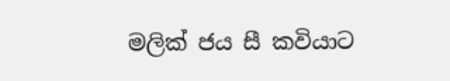මලික් ජය සී කවියාට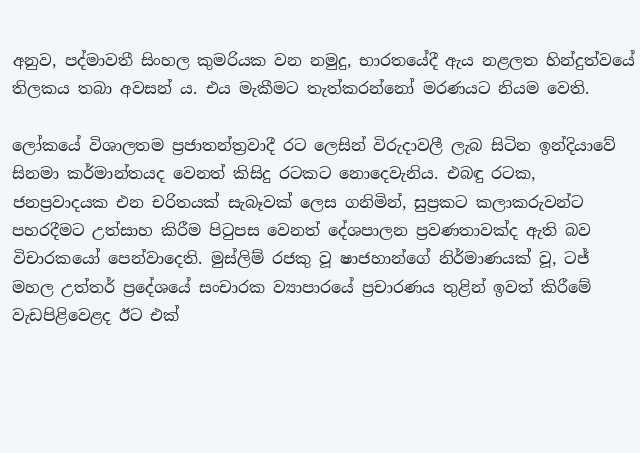අනුව, පද්මාවතී සිංහල කුමරියක වන නමුදු, භාරතයේදී ඇය නළලත හින්දුත්වයේ තිලකය තබා අවසන් ය. එය මැකීමට තැත්කරන්නෝ මරණයට නියම වෙති.

ලෝකයේ විශාලතම ප්‍රජාතන්ත්‍රවාදී රට ලෙසින් විරුදාවලී ලැබ සිටින ඉන්දියාවේ සිනමා කර්මාන්තයද වෙනත් කිසිදු රටකට නොදෙවැනිය. එබඳු රටක, ජනප්‍රවාදයක එන චරිතයක් සැබෑවක් ලෙස ගනිමින්, සුප්‍රකට කලාකරුවන්ට පහරදීමට උත්සාහ කිරීම පිටුපස වෙනත් දේශපාලන ප්‍රවණතාවක්ද ඇති බව විචාරකයෝ පෙන්වාදෙති. මුස්ලිම් රජකු වූ ෂාජහාන්ගේ නිර්මාණයක් වූ, ටජ් මහල උත්තර් ප්‍රදේශයේ සංචාරක ව්‍යාපාරයේ ප්‍රචාරණය තුළින් ඉවත් කිරීමේ වැඩපිළිවෙළද ඊට එක්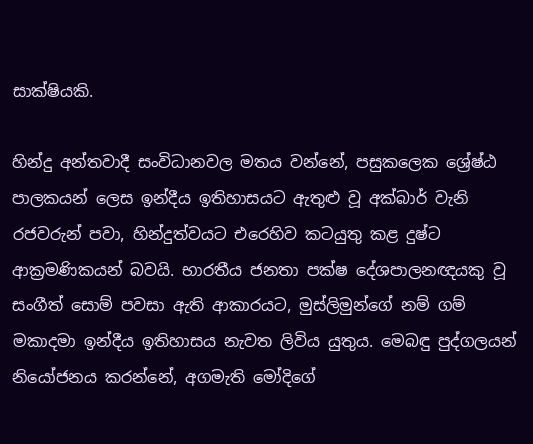සාක්ෂියකි.

හින්දු අන්තවාදී සංවිධානවල මතය වන්නේ, පසුකලෙක ශ්‍රේෂ්ඨ පාලකයන් ලෙස ඉන්දීය ඉතිහාසයට ඇතුළු වූ අක්බාර් වැනි රජවරුන් පවා, හින්දුත්වයට එරෙහිව කටයුතු කළ දුෂ්ට ආක්‍රමණිකයන් බවයි. භාරතීය ජනතා පක්ෂ දේශපාලනඥයකු වූ සංගීත් සොම් පවසා ඇති ආකාරයට, මුස්ලිමුන්ගේ නම් ගම් මකාදමා ඉන්දීය ඉතිහාසය නැවත ලිවිය යුතුය. මෙබඳු පුද්ගලයන් නියෝජනය කරන්නේ, අගමැති මෝදිගේ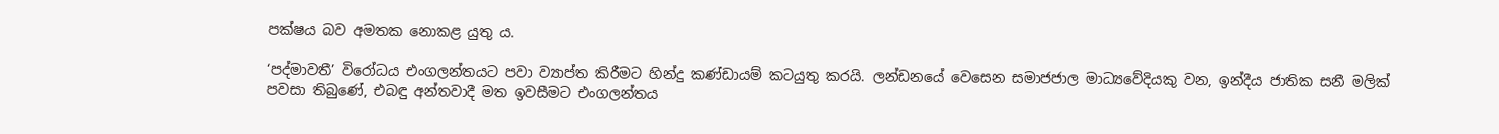පක්ෂය බව අමතක නොකළ යුතු ය.

‘පද්මාවතී’ විරෝධය එංගලන්තයට පවා ව්‍යාප්ත කිරීමට හින්දු කණ්ඩායම් කටයුතු කරයි. ලන්ඩනයේ වෙසෙන සමාජජාල මාධ්‍යවේදියකු වන, ඉන්දීය ජාතික සනී මලික් පවසා තිබුණේ, එබඳු අන්තවාදී මත ඉවසීමට එංගලන්තය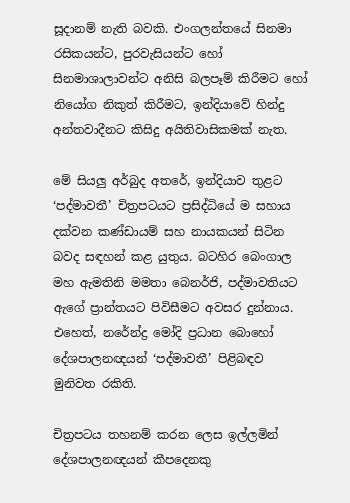සූදානම් නැති බවකි. එංගලන්තයේ සිනමා රසිකයන්ට, පුරවැසියන්ට හෝ සිනමාශාලාවන්ට අනිසි බලපෑම් කිරීමට හෝ නියෝග නිකුත් කිරීමට, ඉන්දියාවේ හින්දු අන්තවාදීනට කිසිදු අයිතිවාසිකමක් නැත.

මේ සියලු අර්බුද අතරේ, ඉන්දියාව තුළට ‘පද්මාවතී’ චිත්‍රපටයට ප්‍රසිද්ධියේ ම සහාය දක්වන කණ්ඩායම් සහ නායකයන් සිටින බවද සඳහන් කළ යුතුය. බටහිර බෙංගාල මහ ඇමතිනි මමතා බෙනර්ජි, පද්මාවතියට ඇගේ ප්‍රාන්තයට පිවිසීමට අවසර දුන්නාය. එහෙත්, නරේන්ද්‍ර මෝදි ප්‍රධාන බොහෝ දේශපාලනඥයන් ‘පද්මාවතී’ පිළිබඳව මුනිවත රකිති.

චිත්‍රපටය තහනම් කරන ලෙස ඉල්ලමින් දේශපාලනඥයන් කීපදෙනකු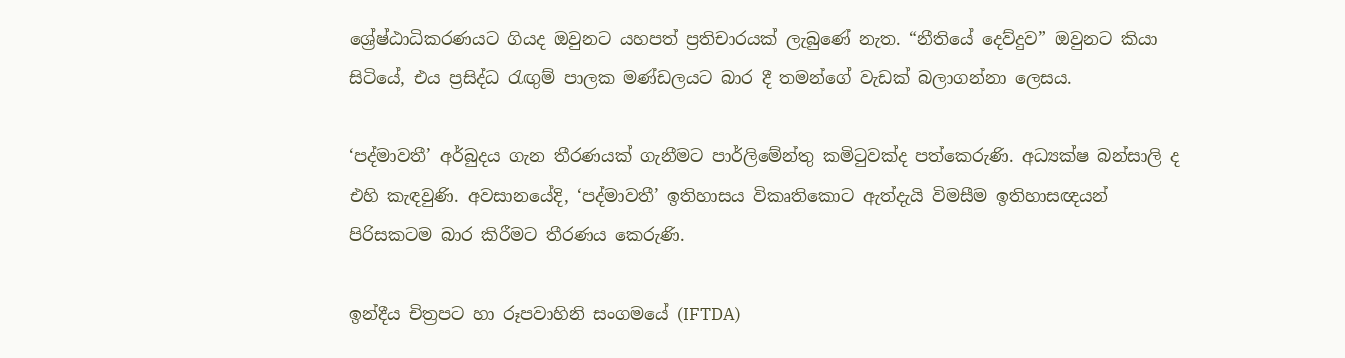ශ්‍රේෂ්ඨාධිකරණයට ගියද ඔවුනට යහපත් ප්‍රතිචාරයක් ලැබුණේ නැත. “නීතියේ දෙව්දුව” ඔවුනට කියා සිටියේ, එය ප්‍රසිද්ධ රැඟුම් පාලක මණ්ඩලයට බාර දී තමන්ගේ වැඩක් බලාගන්නා ලෙසය.

‘පද්මාවතී’ අර්බුදය ගැන තීරණයක් ගැනීමට පාර්ලිමේන්තු කමිටුවක්ද පත්කෙරුණි. අධ්‍යක්ෂ බන්සාලි ද එහි කැඳවුණි. අවසානයේදි, ‘පද්මාවතී’ ඉතිහාසය විකෘතිකොට ඇත්දැයි විමසීම ඉතිහාසඥයන් පිරිසකටම බාර කිරීමට තීරණය කෙරුණි.

ඉන්දීය චිත්‍රපට හා රූපවාහිනි සංගමයේ (IFTDA)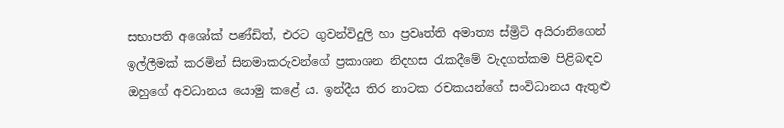සභාපති අශෝක් පණ්ඩිත්, එරට ගුවන්විදුලි හා ප්‍රවෘත්ති අමාත්‍ය ස්ම්‍රිටි අයිරානිගෙන් ඉල්ලීමක් කරමින් සිනමාකරුවන්ගේ ප්‍රකාශන නිදහස රැකදීමේ වැදගත්කම පිළිබඳව ඔහුගේ අවධානය යොමු කළේ ය. ඉන්දීය තිර නාටක රචකයන්ගේ සංවිධානය ඇතුළු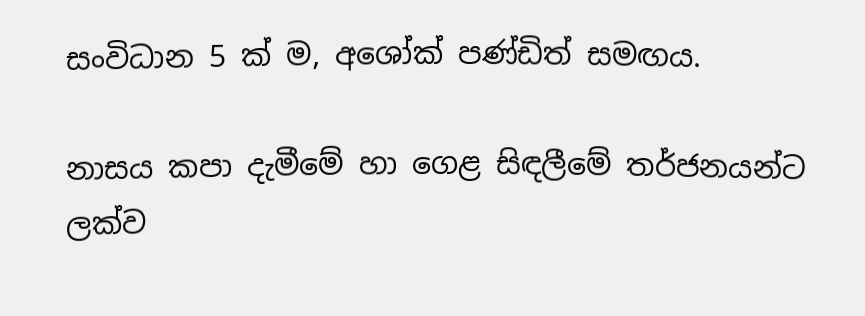සංවිධාන 5 ක් ම, අශෝක් පණ්ඩිත් සමඟය.

නාසය කපා දැමීමේ හා ගෙළ සිඳලීමේ තර්ජනයන්ට ලක්ව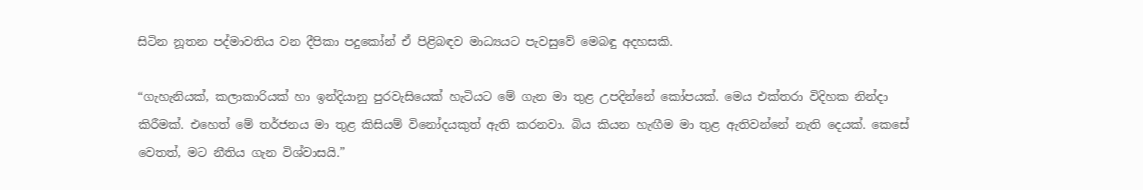සිටින නූතන පද්මාවතිය වන දීපිකා පදුකෝන් ඒ පිළිබඳව මාධ්‍යයට පැවසුවේ මෙබඳු අදහසකි.

“ගැහැනියක්, කලාකාරියක් හා ඉන්දියානු පුරවැසියෙක් හැටියට මේ ගැන මා තුළ උපදින්නේ කෝපයක්. මෙය එක්තරා විදිහක නින්දා කිරීමක්. එහෙත් මේ තර්ජනය මා තුළ කිසියම් විනෝදයකුත් ඇති කරනවා. බිය කියන හැඟීම මා තුළ ඇතිවන්නේ නැති දෙයක්. කෙසේ වෙතත්, මට නීතිය ගැන විශ්වාසයි.”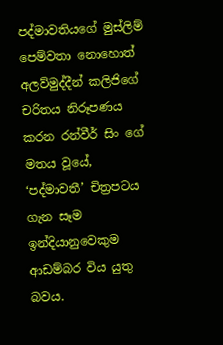පද්මාවතියගේ මුස්ලිම් පෙම්වතා නොහොත් අලව්මුද්දීන් කලිජිගේ චරිතය නිරූපණය කරන රන්වීර් සිං ගේ මතය වූයේ, ‘පද්මාවතී’ චිත්‍රපටය ගැන සෑම ඉන්දියානුවෙකුම ආඩම්බර විය යුතු බවය.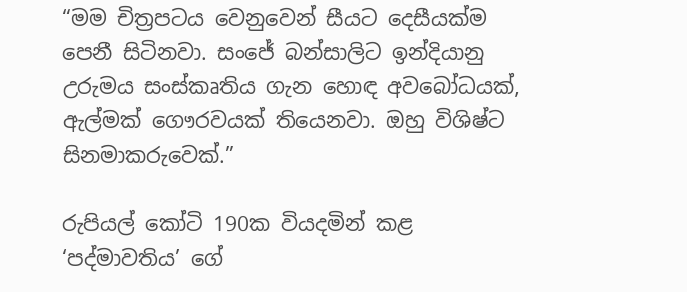“මම චිත්‍රපටය වෙනුවෙන් සීයට දෙසීයක්ම පෙනී සිටිනවා. සංජේ බන්සාලිට ඉන්දියානු උරුමය සංස්කෘතිය ගැන හොඳ අවබෝධයක්, ඇල්මක් ගෞරවයක් තියෙනවා. ඔහු විශිෂ්ට සිනමාකරුවෙක්.”

රුපියල් කෝටි 190ක වියදමින් කළ ‘පද්මාවතිය’ ගේ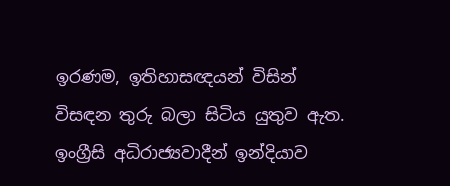ඉරණම, ඉතිහාසඥයන් විසින් විසඳන තුරු බලා සිටිය යුතුව ඇත. ඉංග්‍රීසි අධිරාජ්‍යවාදීන් ඉන්දියාව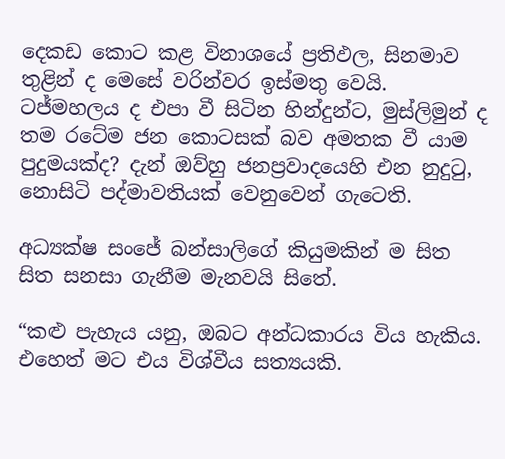දෙකඩ කොට කළ විනාශයේ ප්‍රතිඵල, සිනමාව තුළින් ද මෙසේ වරින්වර ඉස්මතු වෙයි. ටජ්මහලය ද එපා වී සිටින හින්දුන්ට, මුස්ලිමුන් ද තම රටේම ජන කොටසක් බව අමතක වී යාම පුදුමයක්ද? දැන් ඔව්හු ජනප්‍රවාදයෙහි එන නුදුටු, නොසිටි පද්මාවතියක් වෙනුවෙන් ගැටෙති.

අධ්‍යක්ෂ සංජේ බන්සාලිගේ කියුමකින් ම සිත සිත සනසා ගැනීම මැනවයි සිතේ.

“කළු පැහැය යනු, ඔබට අන්ධකාරය විය හැකිය. එහෙත් මට එය විශ්වීය සත්‍යයකි.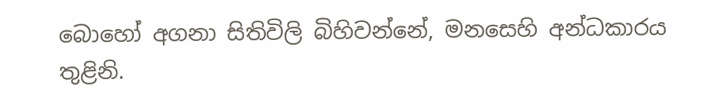බොහෝ අගනා සිතිවිලි බිහිවන්නේ, මනසෙහි අන්ධකාරය තුළිනි.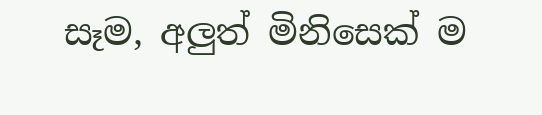සෑම, අලුත් මිනිසෙක් ම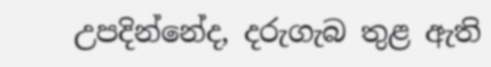උපදින්නේද, දරුගැබ තුළ ඇති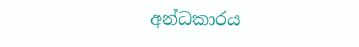අන්ධකාරය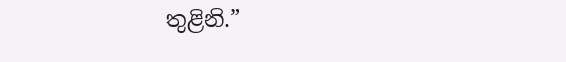තුළිනි.”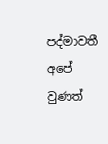පද්මාවතී අපේ වුණත්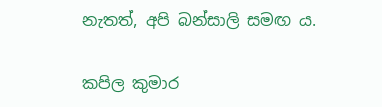නැතත්, අපි බන්සාලි සමඟ ය.

කපිල කුමාර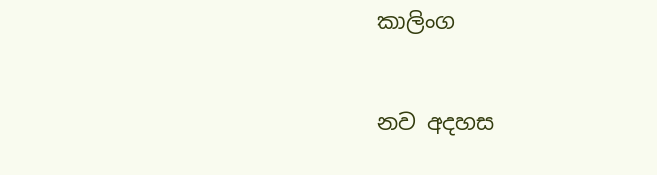කාලිංග


නව අදහස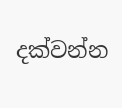දක්වන්න